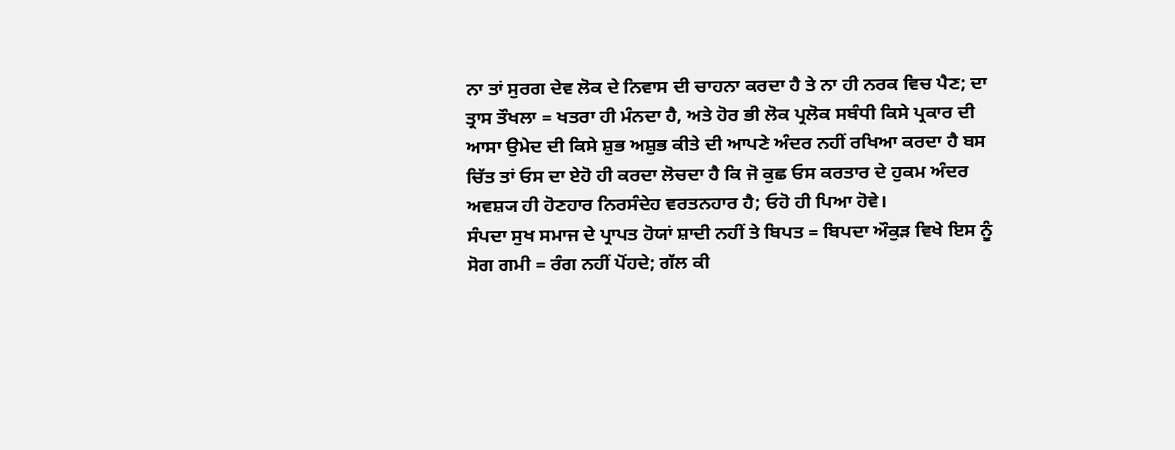ਨਾ ਤਾਂ ਸੁਰਗ ਦੇਵ ਲੋਕ ਦੇ ਨਿਵਾਸ ਦੀ ਚਾਹਨਾ ਕਰਦਾ ਹੈ ਤੇ ਨਾ ਹੀ ਨਰਕ ਵਿਚ ਪੈਣ; ਦਾ ਤ੍ਰਾਸ ਤੌਖਲਾ = ਖਤਰਾ ਹੀ ਮੰਨਦਾ ਹੈ, ਅਤੇ ਹੋਰ ਭੀ ਲੋਕ ਪ੍ਰਲੋਕ ਸਬੰਧੀ ਕਿਸੇ ਪ੍ਰਕਾਰ ਦੀ ਆਸਾ ਉਮੇਦ ਦੀ ਕਿਸੇ ਸ਼ੁਭ ਅਸ਼ੁਭ ਕੀਤੇ ਦੀ ਆਪਣੇ ਅੰਦਰ ਨਹੀਂ ਰਖਿਆ ਕਰਦਾ ਹੈ ਬਸ ਚਿੱਤ ਤਾਂ ਓਸ ਦਾ ਏਹੋ ਹੀ ਕਰਦਾ ਲੋਚਦਾ ਹੈ ਕਿ ਜੋ ਕੁਛ ਓਸ ਕਰਤਾਰ ਦੇ ਹੁਕਮ ਅੰਦਰ ਅਵਸ਼੍ਯ ਹੀ ਹੋਣਹਾਰ ਨਿਰਸੰਦੇਹ ਵਰਤਨਹਾਰ ਹੈ; ਓਹੋ ਹੀ ਪਿਆ ਹੋਵੇ।
ਸੰਪਦਾ ਸੁਖ ਸਮਾਜ ਦੇ ਪ੍ਰਾਪਤ ਹੋਯਾਂ ਸ਼ਾਦੀ ਨਹੀਂ ਤੇ ਬਿਪਤ = ਬਿਪਦਾ ਔਕੁੜ ਵਿਖੇ ਇਸ ਨੂੰ ਸੋਗ ਗਮੀ = ਰੰਗ ਨਹੀਂ ਪੋਂਹਦੇ; ਗੱਲ ਕੀ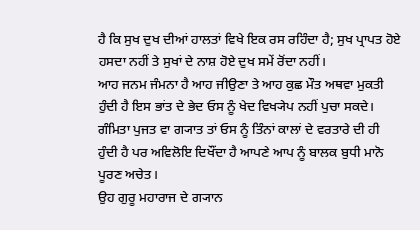ਹੈ ਕਿ ਸੁਖ ਦੁਖ ਦੀਆਂ ਹਾਲਤਾਂ ਵਿਖੇ ਇਕ ਰਸ ਰਹਿੰਦਾ ਹੈ; ਸੁਖ ਪ੍ਰਾਪਤ ਹੋਏ ਹਸਦਾ ਨਹੀਂ ਤੇ ਸੁਖਾਂ ਦੇ ਨਾਸ਼ ਹੋਏ ਦੁਖ ਸਮੇਂ ਰੋਂਦਾ ਨਹੀਂ।
ਆਹ ਜਨਮ ਜੰਮਨਾ ਹੈ ਆਹ ਜੀਉਣਾ ਤੇ ਆਹ ਕੁਛ ਮੌਤ ਅਥਵਾ ਮੁਕਤੀ ਹੁੰਦੀ ਹੈ ਇਸ ਭਾਂਤ ਦੇ ਭੇਦ ਓਸ ਨੂੰ ਖੇਦ ਵਿਖ੍ਯੇਪ ਨਹੀਂ ਪੁਚਾ ਸਕਦੇ। ਗੰਮਿਤਾ ਪੁਜਤ ਵਾ ਗ੍ਯਾਤ ਤਾਂ ਓਸ ਨੂੰ ਤਿੰਨਾਂ ਕਾਲਾਂ ਦੇ ਵਰਤਾਰੇ ਦੀ ਹੀ ਹੁੰਦੀ ਹੈ ਪਰ ਅਵਿਲੋਇ ਦਿਖੌਂਦਾ ਹੈ ਆਪਣੇ ਆਪ ਨੂੰ ਬਾਲਕ ਬੁਧੀ ਮਾਨੋ ਪੂਰਣ ਅਚੇਤ।
ਉਹ ਗੁਰੂ ਮਹਾਰਾਜ ਦੇ ਗ੍ਯਾਨ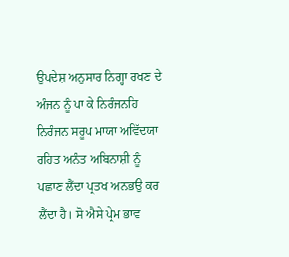ਉਪਦੇਸ਼ ਅਨੁਸਾਰ ਨਿਗ੍ਹਾ ਰਖਣ ਦੇ ਅੰਜਨ ਨੂੰ ਪਾ ਕੇ ਨਿਰੰਜਨਹਿ ਨਿਰੰਜਨ ਸਰੂਪ ਮਾਯਾ ਅਵਿੱਦਯਾ ਰਹਿਤ ਅਨੰਤ ਅਬਿਨਾਸ਼ੀ ਨੂੰ ਪਛਾਣ ਲੈਂਦਾ ਪ੍ਰਤਖ ਅਨਭਉ ਕਰ ਲੈਂਦਾ ਹੈ। ਸੋ ਐਸੇ ਪ੍ਰੇਮ ਭਾਵ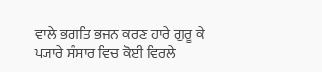ਵਾਲੇ ਭਗਤਿ ਭਜਨ ਕਰਣ ਹਾਰੇ ਗੁਰੂ ਕੇ ਪ੍ਯਾਰੇ ਸੰਸਾਰ ਵਿਚ ਕੋਈ ਵਿਰਲੇ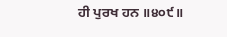ਹੀ ਪੁਰਖ ਹਨ ॥੪੦੯॥